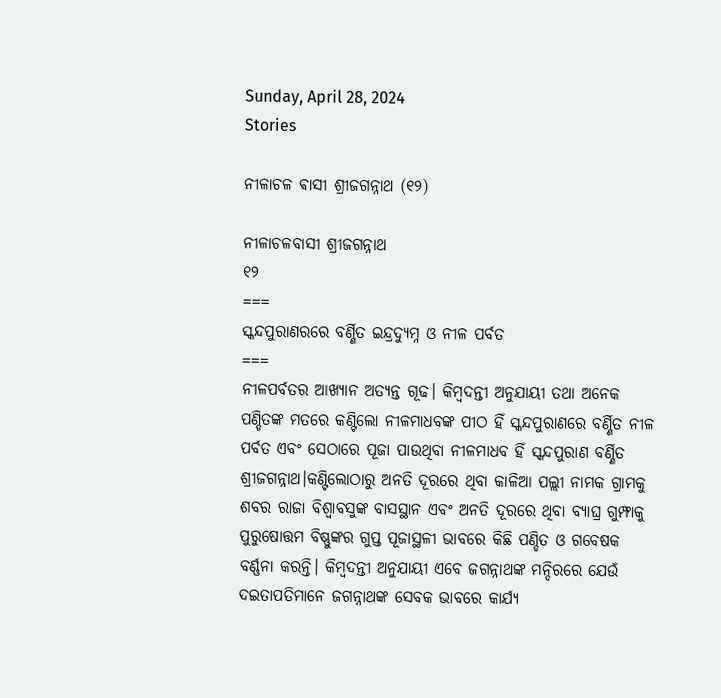Sunday, April 28, 2024
Stories

ନୀଳାଚଳ ଵାସୀ ଶ୍ରୀଜଗନ୍ନାଥ (୧୨)

ନୀଳାଚଳବାସୀ ଶ୍ରୀଜଗନ୍ନାଥ
୧୨
===
ସ୍କନ୍ଦପୁରାଣରରେ ବର୍ଣ୍ଣିତ ଇନ୍ଦ୍ରଦ୍ୟୁମ୍ନ ଓ ନୀଳ ପର୍ବତ
===
ନୀଳପର୍ବତର ଆଖ୍ୟାନ ଅତ୍ୟନ୍ତ ଗୂଢ। କିମ୍ବଦନ୍ତୀ ଅନୁଯାୟୀ ତଥା ଅନେକ ପଣ୍ଡିତଙ୍କ ମତରେ କଣ୍ଟିଲୋ ନୀଳମାଧବଙ୍କ ପୀଠ ହିଁ ସ୍କନ୍ଦପୁରାଣରେ ବର୍ଣ୍ଣିତ ନୀଳ ପର୍ବତ ଏବଂ ସେଠାରେ ପୂଜା ପାଉଥିବା ନୀଳମାଧବ ହିଁ ସ୍କନ୍ଦପୁରାଣ ବର୍ଣ୍ଣିତ ଶ୍ରୀଜଗନ୍ନାଥ।କଣ୍ଟିଲୋଠାରୁ ଅନତି ଦୂରରେ ଥିବା କାଳିଆ ପଲ୍ଲୀ ନାମକ ଗ୍ରାମକୁ ଶବର ରାଜା ବିଶ୍ଵାବସୁଙ୍କ ବାସସ୍ଥାନ ଏବଂ ଅନତି ଦୂରରେ ଥିବା ବ୍ୟାଘ୍ର ଗୁମ୍ଫାକୁ ପୁରୁଷୋତ୍ତମ ବିଷ୍ଣୁଙ୍କର ଗୁପ୍ତ ପୂଜାସ୍ଥଳୀ ଭାବରେ କିଛି ପଣ୍ଡିତ ଓ ଗବେଷକ ବର୍ଣ୍ଣନା କରନ୍ତି। କିମ୍ବଦନ୍ତୀ ଅନୁଯାୟୀ ଏବେ ଜଗନ୍ନାଥଙ୍କ ମନ୍ଦିରରେ ଯେଉଁ ଦଇତାପତିମାନେ ଜଗନ୍ନାଥଙ୍କ ସେବକ ଭାବରେ କାର୍ଯ୍ୟ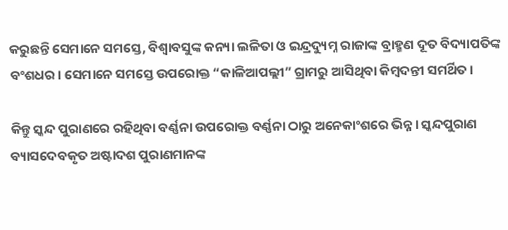କରୁଛନ୍ତି ସେମାନେ ସମସ୍ତେ, ବିଶ୍ଵାବସୁଙ୍କ କନ୍ୟା ଲଳିତା ଓ ଇନ୍ଦ୍ରଦ୍ୟୁମ୍ନ ରାଜାଙ୍କ ବ୍ରାହ୍ମଣ ଦୂତ ବିଦ୍ୟାପତିଙ୍କ ବଂଶଧର। ସେମାନେ ସମସ୍ତେ ଉପରୋକ୍ତ “କାଳିଆପଲ୍ଲୀ” ଗ୍ରାମରୁ ଆସିଥିବା କିମ୍ବଦନ୍ତୀ ସମର୍ଥିତ ।

କିନ୍ତୁ ସ୍କନ୍ଦ ପୁରାଣରେ ରହିଥିବା ବର୍ଣ୍ଣନା ଉପରୋକ୍ତ ବର୍ଣ୍ଣନା ଠାରୁ ଅନେକାଂଶରେ ଭିନ୍ନ। ସ୍କନ୍ଦପୁରାଣ ବ୍ୟାସଦେବକୃତ ଅଷ୍ଟାଦଶ ପୁରାଣମାନଙ୍କ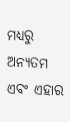ମଧ୍ୟରୁ ଅନ୍ୟତମ ଏବଂ ଏହାର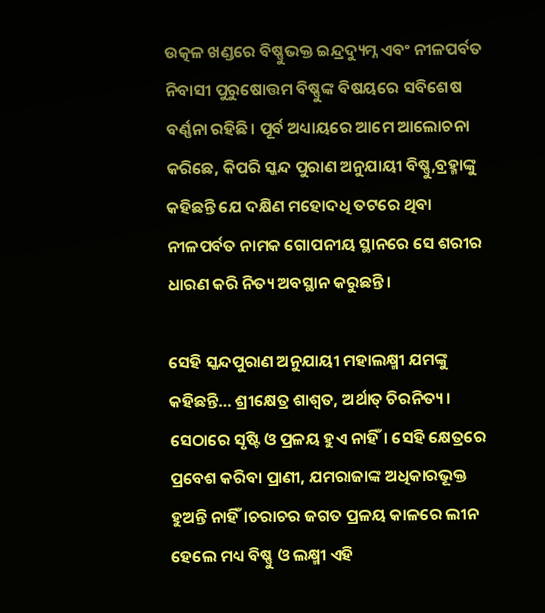ଉତ୍କଳ ଖଣ୍ଡରେ ବିଷ୍ଣୁଭକ୍ତ ଇନ୍ଦ୍ରଦ୍ୟୁମ୍ନ ଏବଂ ନୀଳପର୍ବତ ନିବାସୀ ପୁରୁଷୋତ୍ତମ ବିଷ୍ଣୁଙ୍କ ବିଷୟରେ ସବିଶେଷ ବର୍ଣ୍ଣନା ରହିଛି। ପୂର୍ବ ଅଧ୍ୟାୟରେ ଆମେ ଆଲୋଚନା କରିଛେ, କିପରି ସ୍କନ୍ଦ ପୁରାଣ ଅନୁଯାୟୀ ବିଷ୍ଣୁ,ବ୍ରହ୍ମାଙ୍କୁ କହିଛନ୍ତି ଯେ ଦକ୍ଷିଣ ମହୋଦଧି ତଟରେ ଥିବା ନୀଳପର୍ବତ ନାମକ ଗୋପନୀୟ ସ୍ଥାନରେ ସେ ଶରୀର ଧାରଣ କରି ନିତ୍ୟ ଅବସ୍ଥାନ କରୁଛନ୍ତି।

ସେହି ସ୍କନ୍ଦପୁରାଣ ଅନୁଯାୟୀ ମହାଲକ୍ଷ୍ମୀ ଯମଙ୍କୁ କହିଛନ୍ତି… ଶ୍ରୀକ୍ଷେତ୍ର ଶାଶ୍ବତ, ଅର୍ଥାତ୍ ଚିରନିତ୍ୟ। ସେଠାରେ ସୃଷ୍ଟି ଓ ପ୍ରଳୟ ହୁଏ ନାହିଁ। ସେହି କ୍ଷେତ୍ରରେ ପ୍ରବେଶ କରିବା ପ୍ରାଣୀ, ଯମରାଜାଙ୍କ ଅଧିକାରଭୂକ୍ତ ହୁଅନ୍ତି ନାହିଁ।ଚରାଚର ଜଗତ ପ୍ରଳୟ କାଳରେ ଲୀନ ହେଲେ ମଧ୍ୟ ବିଷ୍ଣୁ ଓ ଲକ୍ଷ୍ମୀ ଏହି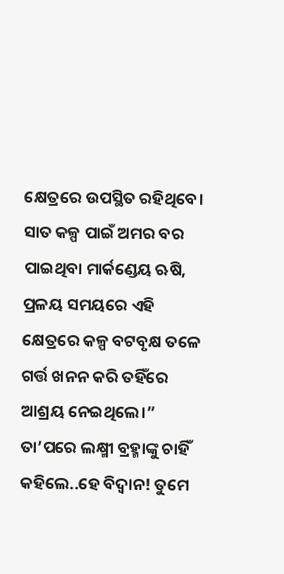କ୍ଷେତ୍ରରେ ଉପସ୍ଥିତ ରହିଥିବେ। ସାତ କଳ୍ପ ପାଇଁ ଅମର ବର ପାଇଥିବା ମାର୍କଣ୍ଡେୟ ଋଷି, ପ୍ରଳୟ ସମୟରେ ଏହି କ୍ଷେତ୍ରରେ କଳ୍ପ ବଟବୃକ୍ଷ ତଳେ ଗର୍ତ୍ତ ଖନନ କରି ତହିଁରେ ଆଶ୍ରୟ ନେଇଥିଲେ।” ତା’ପରେ ଲକ୍ଷ୍ମୀ ବ୍ରହ୍ମାଙ୍କୁ ଚାହିଁ କହିଲେ..ହେ ବିଦ୍ୱାନ! ତୁମେ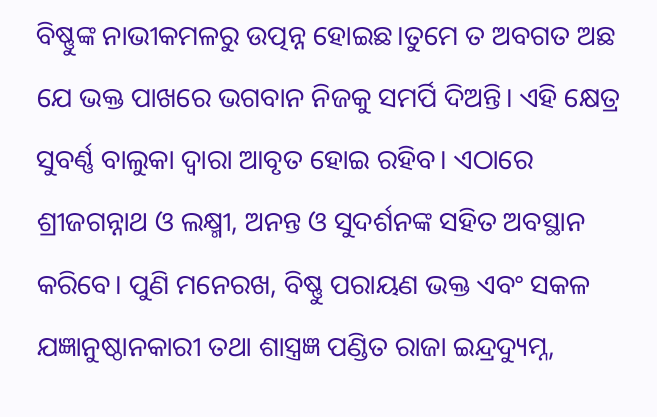ବିଷ୍ଣୁଙ୍କ ନାଭୀକମଳରୁ ଉତ୍ପନ୍ନ ହୋଇଛ।ତୁମେ ତ ଅବଗତ ଅଛ ଯେ ଭକ୍ତ ପାଖରେ ଭଗବାନ ନିଜକୁ ସମର୍ପି ଦିଅନ୍ତି। ଏହି କ୍ଷେତ୍ର ସୁବର୍ଣ୍ଣ ବାଲୁକା ଦ୍ଵାରା ଆବୃତ ହୋଇ ରହିବ। ଏଠାରେ ଶ୍ରୀଜଗନ୍ନାଥ ଓ ଲକ୍ଷ୍ମୀ, ଅନନ୍ତ ଓ ସୁଦର୍ଶନଙ୍କ ସହିତ ଅବସ୍ଥାନ କରିବେ। ପୁଣି ମନେରଖ, ବିଷ୍ଣୁ ପରାୟଣ ଭକ୍ତ ଏବଂ ସକଳ ଯଜ୍ଞାନୁଷ୍ଠାନକାରୀ ତଥା ଶାସ୍ତ୍ରଜ୍ଞ ପଣ୍ଡିତ ରାଜା ଇନ୍ଦ୍ରଦ୍ୟୁମ୍ନ,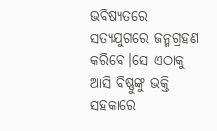ଭବିଷ୍ୟତରେ ସତ୍ୟଯୁଗରେ ଜନ୍ମଗ୍ରହଣ କରିବେ।ସେ ଏଠାକୁ ଆସି ବିଷ୍ଣୁଙ୍କୁ ଭକ୍ତି ସହକାରେ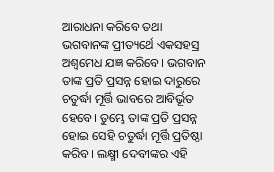ଆରାଧନା କରିବେ ତଥା ଭଗବାନଙ୍କ ପ୍ରୀତ୍ୟର୍ଥେ ଏକସହସ୍ର ଅଶ୍ଵମେଧ ଯଜ୍ଞ କରିବେ। ଭଗବାନ ତାଙ୍କ ପ୍ରତି ପ୍ରସନ୍ନ ହୋଇ ଦାରୁରେ ଚତୁର୍ଦ୍ଧା ମୂର୍ତ୍ତି ଭାବରେ ଆବିର୍ଭୂତ ହେବେ। ତୁମ୍ଭେ ତାଙ୍କ ପ୍ରତି ପ୍ରସନ୍ନ ହୋଇ ସେହି ଚତୁର୍ଦ୍ଧା ମୂର୍ତ୍ତି ପ୍ରତିଷ୍ଠା କରିବ। ଲକ୍ଷ୍ମୀ ଦେବୀଙ୍କର ଏହି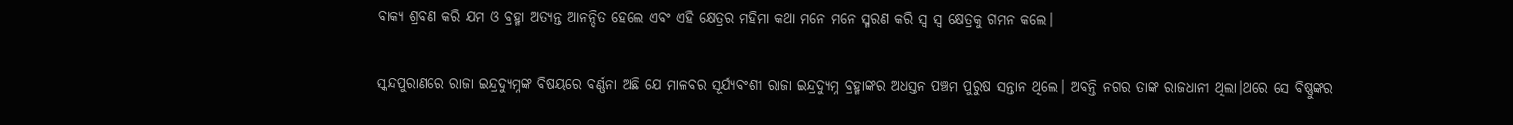ବାକ୍ୟ ଶ୍ରବଣ କରି ଯମ ଓ ବ୍ରହ୍ମା ଅତ୍ୟନ୍ତ ଆନନ୍ଦିତ ହେଲେ ଏବଂ ଏହି କ୍ଷେତ୍ରର ମହିମା କଥା ମନେ ମନେ ସ୍ମରଣ କରି ସ୍ବ ସ୍ବ କ୍ଷେତ୍ରକୁ ଗମନ କଲେ।

ସ୍କନ୍ଦପୁରାଣରେ ରାଜା ଇନ୍ଦ୍ରଦ୍ୟୁମ୍ନଙ୍କ ବିଷୟରେ ବର୍ଣ୍ଣନା ଅଛି ଯେ ମାଳବର ସୂର୍ଯ୍ୟବଂଶୀ ରାଜା ଇନ୍ଦ୍ରଦ୍ୟୁମ୍ନ ବ୍ରହ୍ମାଙ୍କର ଅଧସ୍ତନ ପଞ୍ଚମ ପୁରୁଷ ସନ୍ତାନ ଥିଲେ। ଅବନ୍ତି ନଗର ତାଙ୍କ ରାଜଧାନୀ ଥିଲା।ଥରେ ସେ ବିଷ୍ଣୁଙ୍କର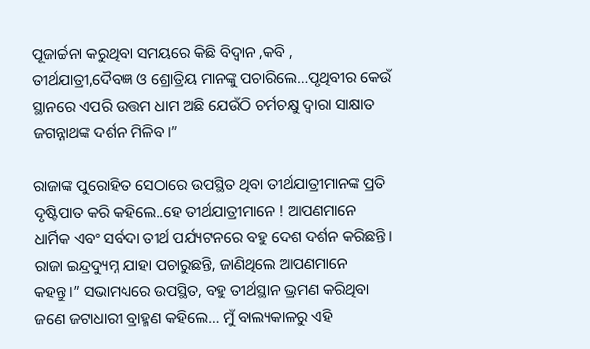ପୂଜାର୍ଚ୍ଚନା କରୁଥିବା ସମୟରେ କିଛି ବିଦ୍ବାନ ,କବି , ତୀର୍ଥଯାତ୍ରୀ,ଦୈବଜ୍ଞ ଓ ଶ୍ରୋତ୍ରିୟ ମାନଙ୍କୁ ପଚାରିଲେ…ପୃଥିବୀର କେଉଁ ସ୍ଥାନରେ ଏପରି ଉତ୍ତମ ଧାମ ଅଛି ଯେଉଁଠି ଚର୍ମଚକ୍ଷୁ ଦ୍ବାରା ସାକ୍ଷାତ ଜଗନ୍ନାଥଙ୍କ ଦର୍ଶନ ମିଳିବ।”

ରାଜାଙ୍କ ପୁରୋହିତ ସେଠାରେ ଉପସ୍ଥିତ ଥିବା ତୀର୍ଥଯାତ୍ରୀମାନଙ୍କ ପ୍ରତି ଦୃଷ୍ଟିପାତ କରି କହିଲେ..ହେ ତୀର୍ଥଯାତ୍ରୀମାନେ ! ଆପଣମାନେ ଧାର୍ମିକ ଏବଂ ସର୍ବଦା ତୀର୍ଥ ପର୍ଯ୍ୟଟନରେ ବହୁ ଦେଶ ଦର୍ଶନ କରିଛନ୍ତି। ରାଜା ଇନ୍ଦ୍ରଦ୍ୟୁମ୍ନ ଯାହା ପଚାରୁଛନ୍ତି, ଜାଣିଥିଲେ ଆପଣମାନେ କହନ୍ତୁ।” ସଭାମଧ୍ୟରେ ଉପସ୍ଥିତ, ବହୁ ତୀର୍ଥସ୍ଥାନ ଭ୍ରମଣ କରିଥିବା ଜଣେ ଜଟାଧାରୀ ବ୍ରାହ୍ମଣ କହିଲେ… ମୁଁ ବାଲ୍ୟକାଳରୁ ଏହି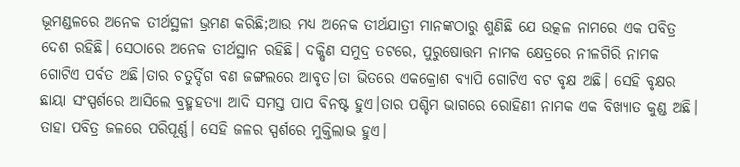ଭୂମଣ୍ଡଳରେ ଅନେକ ତୀର୍ଥସ୍ଥଳୀ ଭ୍ରମଣ କରିଛି;ଆଉ ମଧ୍ୟ ଅନେକ ତୀର୍ଥଯାତ୍ରୀ ମାନଙ୍କଠାରୁ ଶୁଣିଛି ଯେ ଉତ୍କଳ ନାମରେ ଏକ ପବିତ୍ର ଦେଶ ରହିଛି। ସେଠାରେ ଅନେକ ତୀର୍ଥସ୍ଥାନ ରହିଛି। ଦକ୍ଷିଣ ସମୁଦ୍ର ତଟରେ, ପୁରୁଷୋତ୍ତମ ନାମକ କ୍ଷେତ୍ରରେ ନୀଳଗିରି ନାମକ ଗୋଟିଏ ପର୍ବତ ଅଛି।ତାର ଚତୁର୍ଦ୍ଦିଗ ବଣ ଜଙ୍ଗଲରେ ଆବୃତ।ତା ଭିତରେ ଏକକ୍ରୋଶ ବ୍ୟାପି ଗୋଟିଏ ବଟ ବୃକ୍ଷ ଅଛି। ସେହି ବୃକ୍ଷର ଛାୟା ସଂସ୍ପର୍ଶରେ ଆସିଲେ ବ୍ରହ୍ମହତ୍ୟା ଆଦି ସମସ୍ତ ପାପ ବିନଷ୍ଟ ହୁଏ।ତାର ପଶ୍ଚିମ ଭାଗରେ ରୋହିଣୀ ନାମକ ଏକ ବିଖ୍ୟାତ କୁଣ୍ଡ ଅଛି। ତାହା ପବିତ୍ର ଜଳରେ ପରିପୂର୍ଣ୍ଣ। ସେହି ଜଳର ସ୍ପର୍ଶରେ ମୁକ୍ତିଲାଭ ହୁଏ।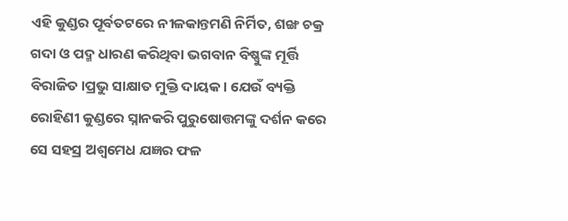ଏହି କୁଣ୍ଡର ପୂର୍ବତଟରେ ନୀଳକାନ୍ତମଣି ନିର୍ମିତ, ଶଙ୍ଖ ଚକ୍ର ଗଦା ଓ ପଦ୍ମ ଧାରଣ କରିଥିବା ଭଗବାନ ବିଷ୍ଣୁଙ୍କ ମୂର୍ତ୍ତି ବିରାଜିତ।ପ୍ରଭୁ ସାକ୍ଷାତ ମୁକ୍ତି ଦାୟକ । ଯେଉଁ ବ୍ୟକ୍ତି ରୋହିଣୀ କୁଣ୍ଡରେ ସ୍ନାନକରି ପୁରୁଷୋତ୍ତମଙ୍କୁ ଦର୍ଶନ କରେ ସେ ସହସ୍ର ଅଶ୍ଵମେଧ ଯଜ୍ଞର ଫଳ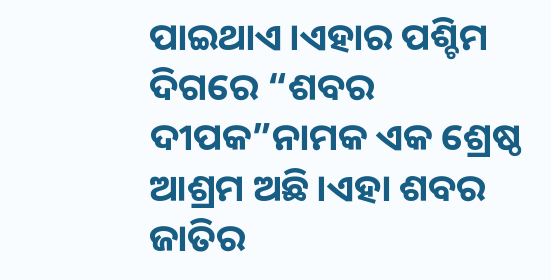ପାଇଥାଏ।ଏହାର ପଶ୍ଚିମ ଦିଗରେ “ଶବର ଦୀପକ”ନାମକ ଏକ ଶ୍ରେଷ୍ଠ ଆଶ୍ରମ ଅଛି।ଏହା ଶବର ଜାତିର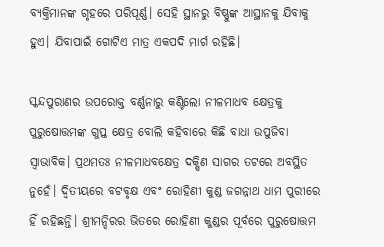ବ୍ୟକ୍ତିମାନଙ୍କ ଗୃହରେ ପରିପୂର୍ଣ୍ଣ। ସେହି ସ୍ଥାନରୁ ବିଷ୍ଣୁଙ୍କ ଆସ୍ଥାନକୁ ଯିବାକୁ ହୁଏ। ଯିବାପାଇଁ ଗୋଟିଏ ମାତ୍ର ଏକପଦି ମାର୍ଗ ରହିଛି।

ସ୍କନ୍ଦପୁରାଣର ଉପରୋକ୍ତ ବର୍ଣ୍ଣନାରୁ କଣ୍ଟିଲୋ ନୀଳମାଧବ କ୍ଷେତ୍ରକୁ ପୁରୁଷୋତ୍ତମଙ୍କ ଗୁପ୍ତ କ୍ଷେତ୍ର ବୋଲି କହିବାରେ କିଛି ବାଧା ଉପୁଜିବା ସ୍ବାଭାବିକ। ପ୍ରଥମତଃ ନୀଳମାଧବକ୍ଷେତ୍ର ଦକ୍ଷିଣ ସାଗର ତଟରେ ଅବସ୍ଥିତ ନୁହେଁ। ଦ୍ବିତୀୟରେ ବଟବୃକ୍ଷ ଏବଂ ରୋହିଣୀ କୁଣ୍ଡ ଜଗନ୍ନାଥ ଧାମ ପୁରୀରେ ହିଁ ରହିଛନ୍ତି। ଶ୍ରୀମନ୍ଦିରର ଭିତରେ ରୋହିଣୀ କୁଣ୍ଡର ପୂର୍ବରେ ପୁରୁଷୋତ୍ତମ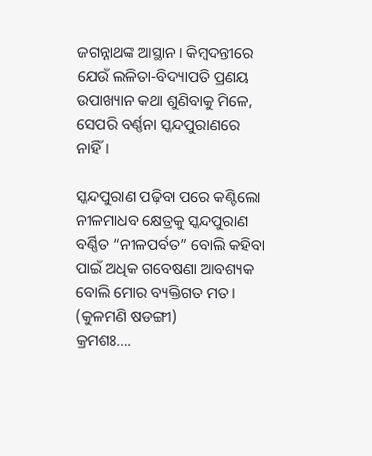ଜଗନ୍ନାଥଙ୍କ ଆସ୍ଥାନ। କିମ୍ବଦନ୍ତୀରେ ଯେଉଁ ଲଳିତା-ବିଦ୍ୟାପତି ପ୍ରଣୟ ଉପାଖ୍ୟାନ କଥା ଶୁଣିବାକୁ ମିଳେ, ସେପରି ବର୍ଣ୍ଣନା ସ୍କନ୍ଦପୁରାଣରେ ନାହିଁ।

ସ୍କନ୍ଦପୁରାଣ ପଢ଼ିବା ପରେ କଣ୍ଟିଲୋ ନୀଳମାଧବ କ୍ଷେତ୍ରକୁ ସ୍କନ୍ଦପୁରାଣ ବର୍ଣ୍ଣିତ “ନୀଳପର୍ବତ” ବୋଲି କହିବା ପାଇଁ ଅଧିକ ଗବେଷଣା ଆବଶ୍ୟକ ବୋଲି ମୋର ବ୍ୟକ୍ତିଗତ ମତ।
(କୁଳମଣି ଷଡଙ୍ଗୀ)
କ୍ରମଶଃ….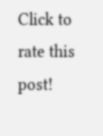Click to rate this post!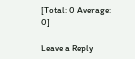[Total: 0 Average: 0]

Leave a Reply